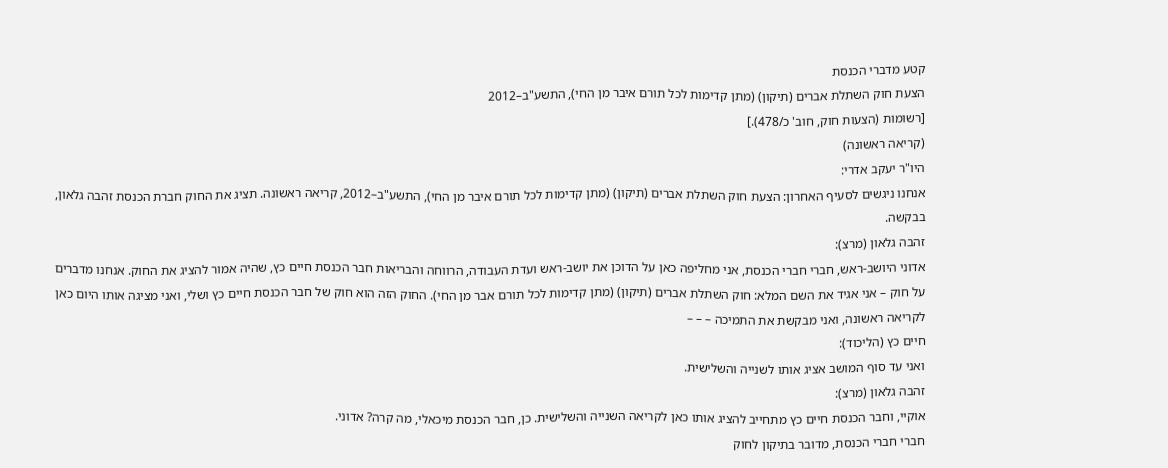קטע מדברי הכנסת
הצעת חוק השתלת אברים (תיקון) (מתן קדימות לכל תורם איבר מן החי), התשע"ב–2012
[רשומות (הצעות חוק, חוב' כ/478).]
(קריאה ראשונה)
היו"ר יעקב אדרי:
אנחנו ניגשים לסעיף האחרון: הצעת חוק השתלת אברים (תיקון) (מתן קדימות לכל תורם איבר מן החי), התשע"ב–2012, קריאה ראשונה. תציג את החוק חברת הכנסת זהבה גלאון, בבקשה.
זהבה גלאון (מרצ):
אדוני היושב-ראש, חברי חברי הכנסת, אני מחליפה כאן על הדוכן את יושב-ראש ועדת העבודה, הרווחה והבריאות חבר הכנסת חיים כץ, שהיה אמור להציג את החוק. אנחנו מדברים על חוק – אני אגיד את השם המלא: חוק השתלת אברים (תיקון) (מתן קדימות לכל תורם אבר מן החי). החוק הזה הוא חוק של חבר הכנסת חיים כץ ושלי, ואני מציגה אותו היום כאן לקריאה ראשונה, ואני מבקשת את התמיכה – – –
חיים כץ (הליכוד):
ואני עד סוף המושב אציג אותו לשנייה והשלישית.
זהבה גלאון (מרצ):
אוקיי, וחבר הכנסת חיים כץ מתחייב להציג אותו כאן לקריאה השנייה והשלישית. כן, חבר הכנסת מיכאלי, מה קרה? אדוני.
חברי חברי הכנסת, מדובר בתיקון לחוק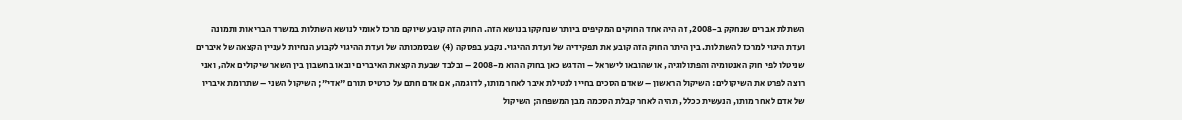השתלת אברים שנחקק ב-2008, זה היה אחד החוקים המקיפים ביותר שנחקקו בנושא הזה. החוק הזה קובע שיוקם מרכז לאומי לנושא השתלות במשרד הבריאות ותמונה ועדת היגוי למרכז להשתלות. בין היתר החוק הזה קובע את תפקידיה של ועדת ההיגוי. נקבע בפסקה (4) שבסמכותה של ועדת ההיגוי לקבוע הנחיות לעניין הקצאה של איברים שניטלו לפי חוק האנטומיה והפתולוגיה, או שהובאו לישראל – והדגש כאן בחוק ההוא מ-2008 – ובלבד שבעת הקצאת האיברים יובאו בחשבון בין השאר שיקולים אלה, ואני רוצה לפרט את השיקולים: השיקול הראשון – שאדם הסכים בחייו לנטילת איבר לאחר מותו, לדוגמה, אם אדם חתם על כרטיס תורם "אדי"; השיקול השני – שתרומת איבריו של אדם לאחר מותו, הנעשית ככלל, תהיה לאחר קבלת הסכמה מבן המשפחה; השיקול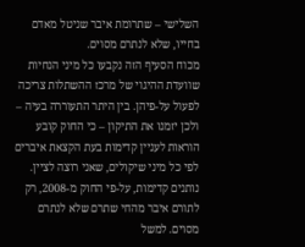השלישי – שתרומת איבר שניטל מאדם בחייו, שלא לנתרם מסוים.
מכוח הסעיף הזה נקבעו כל מיני הנחיות שוועדת ההיגוי של מרכז ההשתלות צריכה לפעול על-פיהן. בין היתר התעוררה בעיה – ולכן יזמנו את התיקון – כי החוק קובע הוראות לעניין קדימות בעת הקצאת איברים לפי כל מיני שיקולים, שאני רוצה לציין. נותנים קדימות, על-פי החוק מ-2008, רק לתורם איבר מהחי שתרם שלא לנתרם מסוים. למשל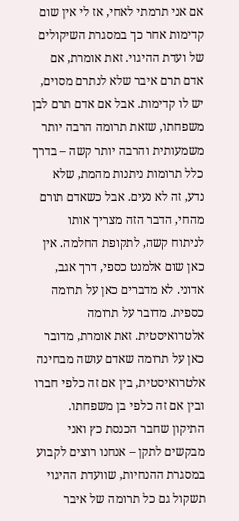אם אני תרמתי לאחי, אז לי אין שום קדימות אחר כך במסגרת השיקולים של ועדת ההיגוי. זאת אומרת, אם אדם תרם איבר שלא לנתרם מסוים, יש לו קדימות. אבל אם אדם תרם לבן משפחתו, שזאת תרומה הרבה יותר משמעותית והרבה יותר קשה – בדרך כלל תרומות ניתנות מהמת, שלא נדע, זה לא נעים. אבל כשאדם תורם מהחי, הדבר הזה מצריך אותו לניתוח קשה, לתקופת החלמה. אין כאן שום אלמנט כספי, דרך אגב, אדוני. לא מדברים כאן על תרומה כספית. מדובר על תרומה אלטרואיסטית. זאת אומרת, מדובר כאן על תרומה שאדם עושה מבחינה אלטרואיסטית, בין אם זה כלפי חברו ובין אם זה כלפי בן משפחתו.
התיקון שחבר הכנסת כץ ואני מבקשים לתקן – אנחנו רוצים לקבוע במסגרת ההנחיות, שוועדת ההיגוי תשקול גם כל תרומה של איבר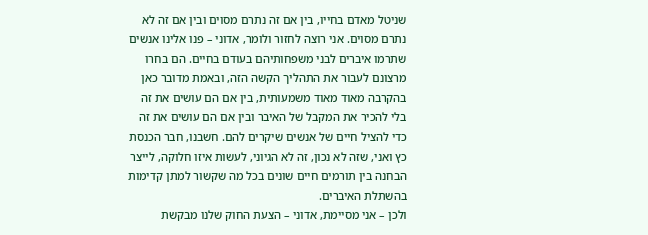שניטל מאדם בחייו, בין אם זה נתרם מסוים ובין אם זה לא נתרם מסוים. אני רוצה לחזור ולומר, אדוני – פנו אלינו אנשים שתרמו איברים לבני משפחותיהם בעודם בחיים. הם בחרו מרצונם לעבור את התהליך הקשה הזה, ובאמת מדובר כאן בהקרבה מאוד מאוד משמעותית, בין אם הם עושים את זה בלי להכיר את המקבל של האיבר ובין אם הם עושים את זה כדי להציל חיים של אנשים שיקרים להם. חשבנו, חבר הכנסת כץ ואני, שזה לא נכון, זה לא הגיוני, לעשות איזו חלוקה, לייצר הבחנה בין תורמים חיים שונים בכל מה שקשור למתן קדימות בהשתלת האיברים.
ולכן – אני מסיימת, אדוני – הצעת החוק שלנו מבקשת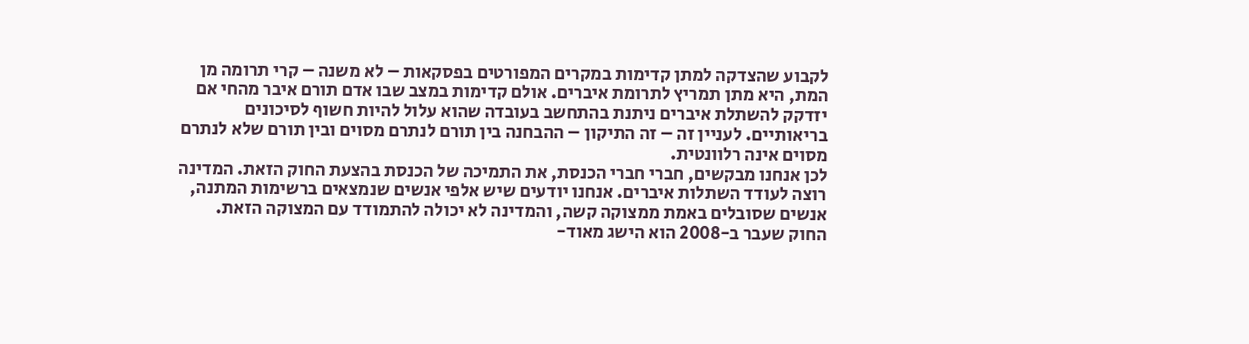לקבוע שהצדקה למתן קדימות במקרים המפורטים בפסקאות – לא משנה – קרי תרומה מן המת, היא מתן תמריץ לתרומת איברים. אולם קדימות במצב שבו אדם תורם איבר מהחי אם יזדקק להשתלת איברים ניתנת בהתחשב בעובדה שהוא עלול להיות חשוף לסיכונים בריאותיים. לעניין זה – זה התיקון – ההבחנה בין תורם לנתרם מסוים ובין תורם שלא לנתרם מסוים אינה רלוונטית.
לכן אנחנו מבקשים, חברי חברי הכנסת, את התמיכה של הכנסת בהצעת החוק הזאת. המדינה רוצה לעודד השתלות איברים. אנחנו יודעים שיש אלפי אנשים שנמצאים ברשימות המתנה, אנשים שסובלים באמת ממצוקה קשה, והמדינה לא יכולה להתמודד עם המצוקה הזאת. החוק שעבר ב-2008 הוא הישג מאוד-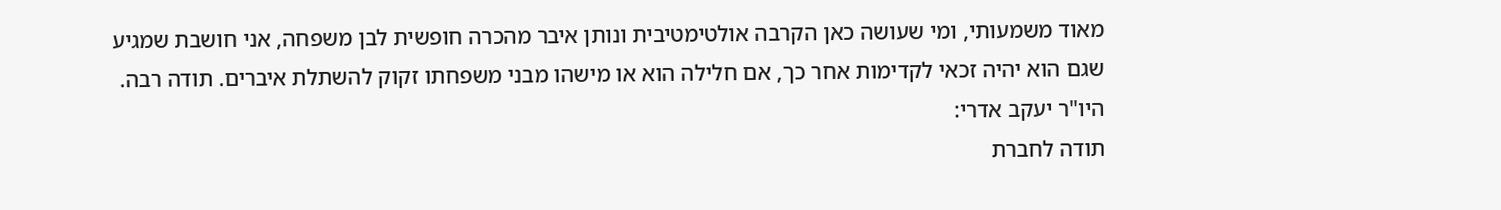מאוד משמעותי, ומי שעושה כאן הקרבה אולטימטיבית ונותן איבר מהכרה חופשית לבן משפחה, אני חושבת שמגיע שגם הוא יהיה זכאי לקדימות אחר כך, אם חלילה הוא או מישהו מבני משפחתו זקוק להשתלת איברים. תודה רבה.
היו"ר יעקב אדרי:
תודה לחברת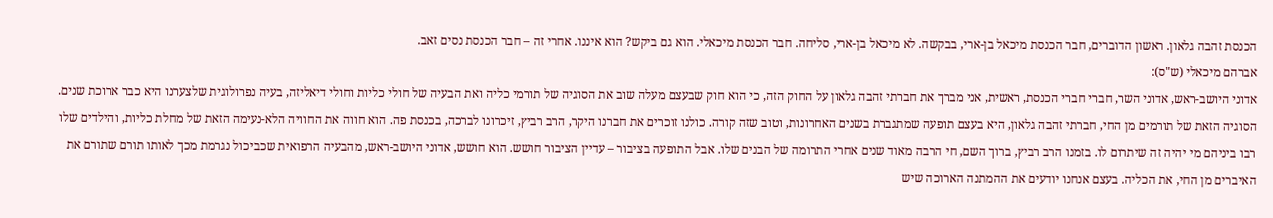הכנסת זהבה גלאון. ראשון הדוברים, חבר הכנסת מיכאל בן-ארי, בבקשה. לא מיכאל בן-ארי, סליחה. חבר הכנסת מיכאלי. הוא גם ביקש? הוא איננו. אחרי זה – חבר הכנסת נסים זאב.
אברהם מיכאלי (ש"ס):
אדוני היושב-ראש, אדוני השר, חברי חברי הכנסת, ראשית, אני מברך את חברתי זהבה גלאון על החוק הזה, כי הוא חוק שבעצם מעלה שוב את הסוגיה של תורמי כליה ואת הבעיה של חולי כליות וחולי דיאליזה, בעיה נפרולוגית שלצערנו היא כבר ארוכת שנים.
הסוגיה הזאת של תורמים מן החי, חברתי זהבה גלאון, היא בעצם תופעה שמתגברת בשנים האחרונות, וטוב שזה קורה. כולנו זוכרים את חברנו היקר, הרב רביץ, זיכרונו לברכה, בכנסת פה. הוא חווה את החוויה הלא-נעימה הזאת של מחלת כליות, והילדים שלו רבו ביניהם מי יהיה זה שיתרום לו. בזמנו הרב רביץ, ברוך השם, חי הרבה מאוד שנים אחרי התרומה של הבנים שלו. אבל התופעה בציבור – עדיין הציבור חושש. הוא חושש, אדוני היושב-ראש, מהבעיה הרפואית שכביכול נגרמת מכך לאותו תורם שתורם את האיברים מן החי, את הכליה. בעצם אנחנו יודעים את ההמתנה הארוכה שיש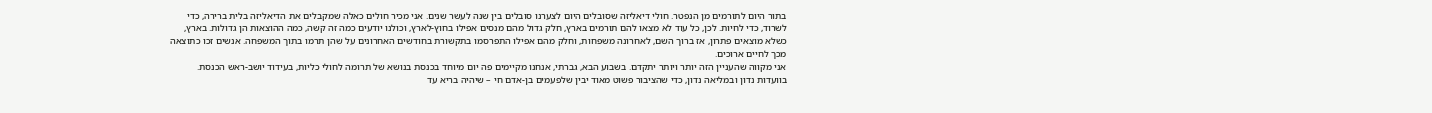בתור היום לתורמים מן הנפטר. חולי דיאליזה שסובלים היום לצערנו סובלים בין שנה לעשר שנים. אני מכיר חולים כאלה שמקבלים את הדיאליזה בלית ברירה, כדי לשרוד, כדי לחיות. לכן, כל עוד לא מצאו להם תורמים בארץ, חלק גדול מהם מנסים אפילו בחוץ-לארץ, וכולנו יודעים כמה זה קשה, כמה ההוצאות הן גדולות. בארץ, כשלא מוצאים פתרון, אז ברוך השם, לאחרונה משפחות, וחלק מהם אפילו התפרסמו בתקשורת בחודשים האחרונים על שהן תרמו בתוך המשפחה. אנשים זכו כתוצאה מכך לחיים ארוכים.
אני מקווה שהעניין הזה יותר ויותר יתקדם. בשבוע הבא, גברתי, אנחנו מקיימים פה יום מיוחד בכנסת בנושא של תרומה לחולי כליות, בעידוד יושב-ראש הכנסת. בוועדות נדון ובמליאה נדון, כדי שהציבור פשוט מאוד יבין שלפעמים בן-אדם חי – שיהיה בריא עד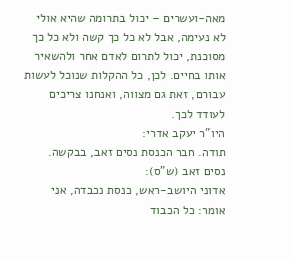מאה-ועשרים – יכול בתרומה שהיא אולי לא נעימה, אבל לא כל כך קשה ולא כל כך מסוכנת, יכול לתרום לאדם אחר ולהשאיר אותו בחיים. לכן, כל ההקלות שנוכל לעשות עבורם, זאת גם מצווה, ואנחנו צריכים לעודד לכך.
היו"ר יעקב אדרי:
תודה. חבר הכנסת נסים זאב, בבקשה.
נסים זאב (ש"ס):
אדוני היושב-ראש, כנסת נכבדה, אני אומר: כל הכבוד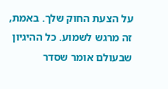על הצעת החוק שלך. באמת, זה מרגש לשמוע. כל ההיגיון שבעולם אומר שסדר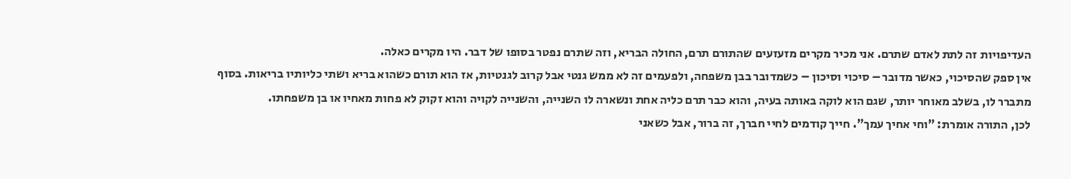העדיפויות זה לתת לאדם שתרם. אני מכיר מקרים מזעזעים שהתורם תרם, החולה הבריא, וזה שתרם נפטר בסופו של דבר. היו מקרים כאלה.
אין ספק שהסיכוי, כאשר מדובר – סיכוי וסיכון – כשמדובר בבן משפחה, ולפעמים זה לא ממש גנטי אבל קרוב לגנטיות, אז הוא תורם כשהוא בריא ושתי כליותיו בריאות. בסוף מתברר לו, בשלב מאוחר יותר, שגם הוא לוקה באותה בעיה, והוא כבר תרם כליה אחת ונשארה לו השנייה, והשנייה לקויה והוא זקוק לא פחות מאחיו או בן משפחתו.
לכן, התורה אומרת: "וחי אחיך עמך". חייך קודמים לחיי חברך, זה ברור, אבל כשאני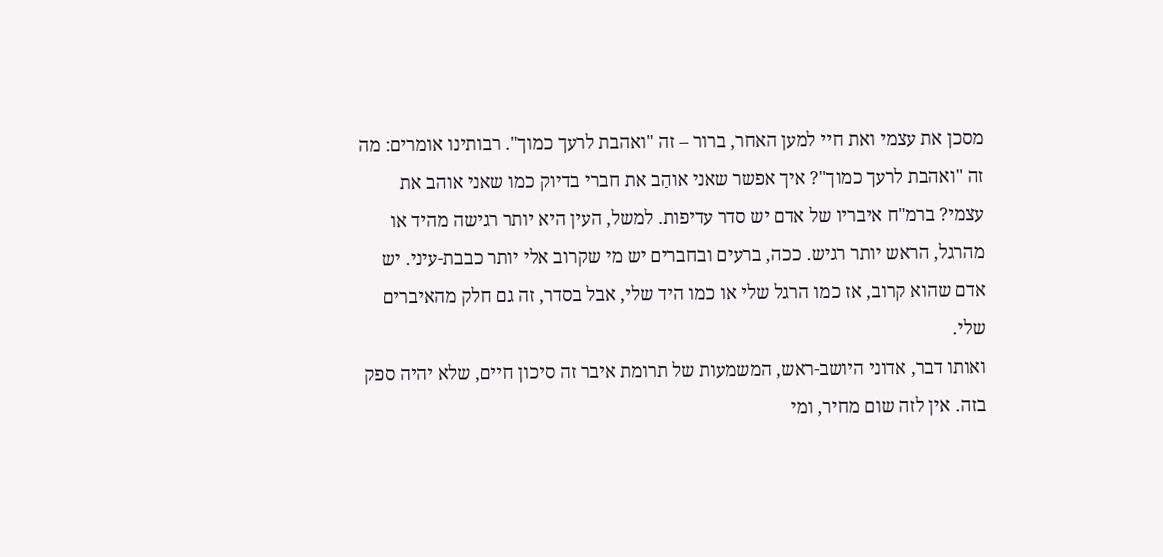מסכן את עצמי ואת חיי למען האחר, ברור – זה "ואהבת לרעך כמוך". רבותינו אומרים: מה זה "ואהבת לרעך כמוך"? איך אפשר שאני אוהַב את חברי בדיוק כמו שאני אוהב את עצמי? ברמ"ח איבריו של אדם יש סדר עדיפות. למשל, העין היא יותר רגישה מהיד או מהרגל, הראש יותר רגיש. ככה, ברעים ובחברים יש מי שקרוב אלי יותר כבבת-עיני. יש אדם שהוא קרוב, אז כמו הרגל שלי או כמו היד שלי, אבל בסדר, זה גם חלק מהאיברים שלי.
ואותו דבר, אדוני היושב-ראש, המשמעות של תרומת איבר זה סיכון חיים, שלא יהיה ספק בזה. אין לזה שום מחיר, ומי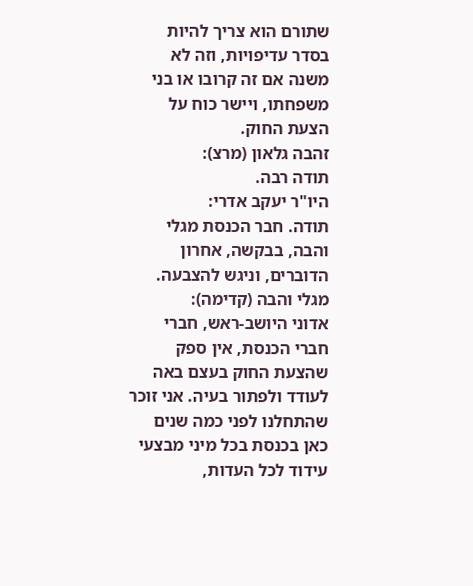שתורם הוא צריך להיות בסדר עדיפויות, וזה לא משנה אם זה קרובו או בני משפחתו, ויישר כוח על הצעת החוק.
זהבה גלאון (מרצ):
תודה רבה.
היו"ר יעקב אדרי:
תודה. חבר הכנסת מגלי והבה, בבקשה, אחרון הדוברים, וניגש להצבעה.
מגלי והבה (קדימה):
אדוני היושב-ראש, חברי חברי הכנסת, אין ספק שהצעת החוק בעצם באה לעודד ולפתור בעיה. אני זוכר שהתחלנו לפני כמה שנים כאן בכנסת בכל מיני מבצעי עידוד לכל העדות,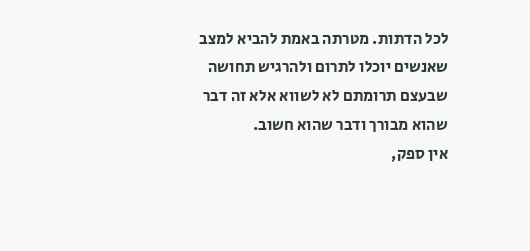לכל הדתות. מטרתה באמת להביא למצב שאנשים יוכלו לתרום ולהרגיש תחושה שבעצם תרומתם לא לשווא אלא זה דבר שהוא מבורך ודבר שהוא חשוב.
אין ספק,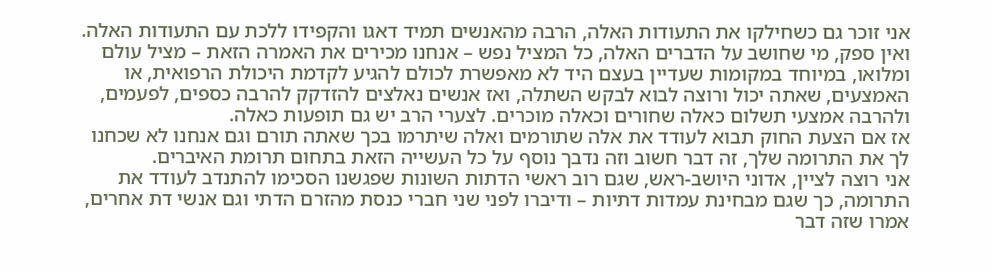אני זוכר גם כשחילקו את התעודות האלה, הרבה מהאנשים תמיד דאגו והקפידו ללכת עם התעודות האלה. ואין ספק, מי שחושב על הדברים האלה, כל המציל נפש – אנחנו מכירים את האמרה הזאת – מציל עולם ומלואו, במיוחד במקומות שעדיין בעצם היד לא מאפשרת לכולם להגיע לקדמת היכולת הרפואית, או האמצעים, שאתה יכול ורוצה לבוא לבקש השתלה, ואז אנשים נאלצים להזדקק להרבה כספים, לפעמים, ולהרבה אמצעי תשלום כאלה שחורים וכאלה מוכרים. לצערי הרב יש גם תופעות כאלה.
אז אם הצעת החוק תבוא לעודד את אלה שתורמים ואלה שיתרמו בכך שאתה תורם וגם אנחנו לא שכחנו לך את התרומה שלך, זה דבר חשוב וזה נדבך נוסף על כל העשייה הזאת בתחום תרומת האיברים.
אני רוצה לציין, אדוני היושב-ראש, שגם רוב ראשי הדתות השונות שפגשנו הסכימו להתנדב לעודד את התרומה, כך שגם מבחינת עמדות דתיות – ודיברו לפני שני חברי כנסת מהזרם הדתי וגם אנשי דת אחרים, אמרו שזה דבר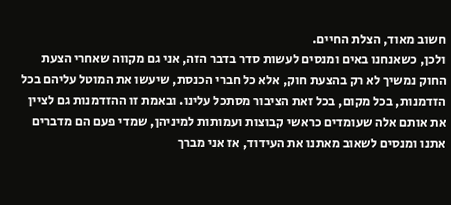חשוב מאוד, הצלת החיים.
ולכן, כשאנחנו באים ומנסים לעשות סדר בדבר הזה, אני גם מקווה שאחרי הצעת החוק נמשיך לא רק בהצעת חוק, אלא כל חברי הכנסת, שיעשו את המוטל עליהם בכל הזדמנות, בכל מקום, בכל זאת הציבור מסתכל עלינו. ובאמת זו ההזדמנות גם לציין את אותם אלה שעומדים כראשי קבוצות ועמותות למיניהן, שמדי פעם הם מדברים אתנו ומנסים לשאוב מאתנו את העידוד, אז אני מברך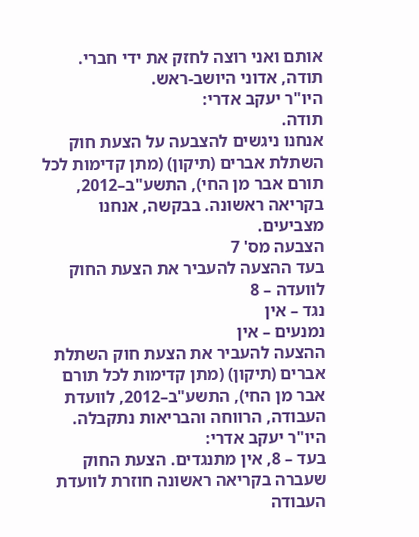אותם ואני רוצה לחזק את ידי חברי. תודה, אדוני היושב-ראש.
היו"ר יעקב אדרי:
תודה.
אנחנו ניגשים להצבעה על הצעת חוק השתלת אברים (תיקון) (מתן קדימות לכל תורם אבר מן החי), התשע"ב–2012, בקריאה ראשונה. בבקשה, אנחנו מצביעים.
הצבעה מס' 7
בעד ההצעה להעביר את הצעת החוק לוועדה – 8
נגד – אין
נמנעים – אין
ההצעה להעביר את הצעת חוק השתלת אברים (תיקון) (מתן קדימות לכל תורם אבר מן החי), התשע"ב–2012, לוועדת העבודה, הרווחה והבריאות נתקבלה.
היו"ר יעקב אדרי:
בעד – 8, אין מתנגדים. הצעת החוק שעברה בקריאה ראשונה חוזרת לוועדת העבודה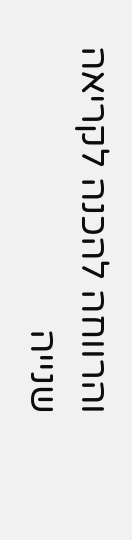והרווחה להכנה לקריאה שנייה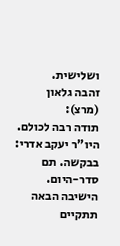ושלישית.
זהבה גלאון (מרצ):
תודה רבה לכולם.
היו"ר יעקב אדרי:
בבקשה. תם סדר-היום. הישיבה הבאה תתקיים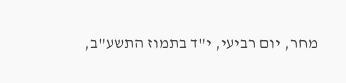מחר, יום רביעי, י"ד בתמוז התשע"ב,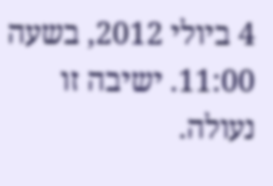4 ביולי 2012, בשעה 11:00. ישיבה זו נעולה.